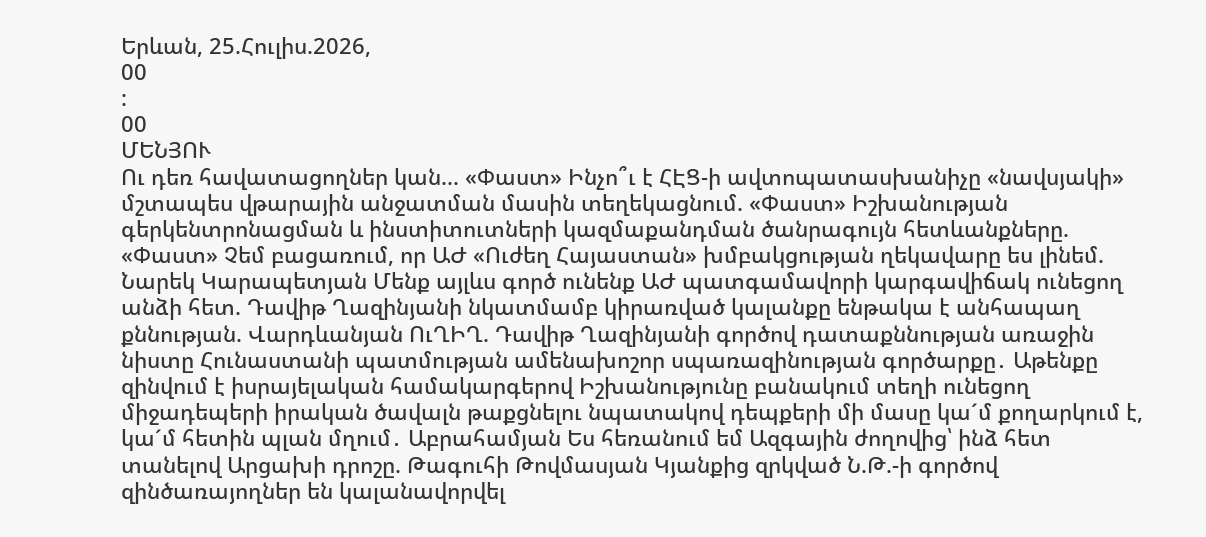Երևան, 25.Հուլիս.2026,
00
:
00
ՄԵՆՅՈՒ
Ու դեռ հավատացողներ կան... «Փաստ» Ինչո՞ւ է ՀԷՑ-ի ավտոպատասխանիչը «նավսյակի» մշտապես վթարային անջատման մասին տեղեկացնում. «Փաստ» Իշխանության գերկենտրոնացման և ինստիտուտների կազմաքանդման ծանրագույն հետևանքները. «Փաստ» Չեմ բացառում, որ ԱԺ «Ուժեղ Հայաստան» խմբակցության ղեկավարը ես լինեմ. Նարեկ Կարապետյան Մենք այլևս գործ ունենք ԱԺ պատգամավորի կարգավիճակ ունեցող անձի հետ. Դավիթ Ղազինյանի նկատմամբ կիրառված կալանքը ենթակա է անհապաղ քննության. Վարդևանյան ՈւՂԻՂ. Դավիթ Ղազինյանի գործով դատաքննության առաջին նիստը Հունաստանի պատմության ամենախոշոր սպառազինության գործարքը․ Աթենքը զինվում է իսրայելական համակարգերով Իշխանությունը բանակում տեղի ունեցող միջադեպերի իրական ծավալն թաքցնելու նպատակով դեպքերի մի մասը կա´մ քողարկում է, կա´մ հետին պլան մղում․ Աբրահամյան Ես հեռանում եմ Ազգային ժողովից՝ ինձ հետ տանելով Արցախի դրոշը. Թագուհի Թովմասյան Կյանքից զրկված Ն.Թ.-ի գործով զինծառայողներ են կալանավորվել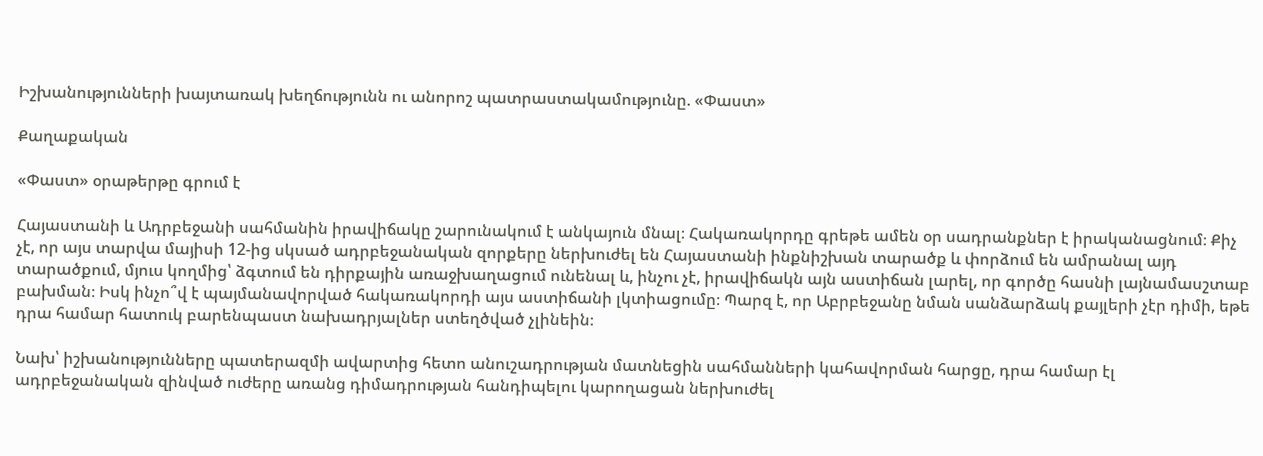Իշխանությունների խայտառակ խեղճությունն ու անորոշ պատրաստակամությունը. «Փաստ»

Քաղաքական

«Փաստ» օրաթերթը գրում է

Հայաստանի և Ադրբեջանի սահմանին իրավիճակը շարունակում է անկայուն մնալ։ Հակառակորդը գրեթե ամեն օր սադրանքներ է իրականացնում։ Քիչ չէ, որ այս տարվա մայիսի 12-ից սկսած ադրբեջանական զորքերը ներխուժել են Հայաստանի ինքնիշխան տարածք և փորձում են ամրանալ այդ տարածքում, մյուս կողմից՝ ձգտում են դիրքային առաջխաղացում ունենալ և, ինչու չէ, իրավիճակն այն աստիճան լարել, որ գործը հասնի լայնամասշտաբ բախման։ Իսկ ինչո՞վ է պայմանավորված հակառակորդի այս աստիճանի լկտիացումը։ Պարզ է, որ Աբրբեջանը նման սանձարձակ քայլերի չէր դիմի, եթե դրա համար հատուկ բարենպաստ նախադրյալներ ստեղծված չլինեին։

Նախ՝ իշխանությունները պատերազմի ավարտից հետո անուշադրության մատնեցին սահմանների կահավորման հարցը, դրա համար էլ ադրբեջանական զինված ուժերը առանց դիմադրության հանդիպելու կարողացան ներխուժել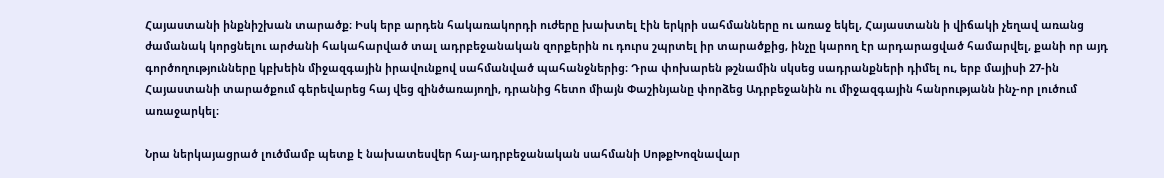Հայաստանի ինքնիշխան տարածք։ Իսկ երբ արդեն հակառակորդի ուժերը խախտել էին երկրի սահմանները ու առաջ եկել, Հայաստանն ի վիճակի չեղավ առանց ժամանակ կորցնելու արժանի հակահարված տալ ադրբեջանական զորքերին ու դուրս շպրտել իր տարածքից, ինչը կարող էր արդարացված համարվել, քանի որ այդ գործողությունները կբխեին միջազգային իրավունքով սահմանված պահանջներից։ Դրա փոխարեն թշնամին սկսեց սադրանքների դիմել ու, երբ մայիսի 27-ին Հայաստանի տարածքում գերեվարեց հայ վեց զինծառայողի, դրանից հետո միայն Փաշինյանը փորձեց Ադրբեջանին ու միջազգային հանրությանն ինչ-որ լուծում առաջարկել։

Նրա ներկայացրած լուծմամբ պետք է նախատեսվեր հայ-ադրբեջանական սահմանի ՍոթքԽոզնավար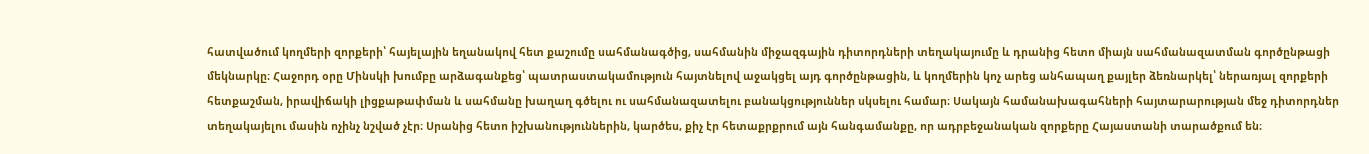հատվածում կողմերի զորքերի՝ հայելային եղանակով հետ քաշումը սահմանագծից, սահմանին միջազգային դիտորդների տեղակայումը և դրանից հետո միայն սահմանազատման գործընթացի մեկնարկը։ Հաջորդ օրը Մինսկի խումբը արձագանքեց՝ պատրաստակամություն հայտնելով աջակցել այդ գործընթացին, և կողմերին կոչ արեց անհապաղ քայլեր ձեռնարկել՝ ներառյալ զորքերի հետքաշման, իրավիճակի լիցքաթափման և սահմանը խաղաղ գծելու ու սահմանազատելու բանակցություններ սկսելու համար։ Սակայն համանախագահների հայտարարության մեջ դիտորդներ տեղակայելու մասին ոչինչ նշված չէր։ Սրանից հետո իշխանություններին, կարծես, քիչ էր հետաքրքրում այն հանգամանքը, որ ադրբեջանական զորքերը Հայաստանի տարածքում են։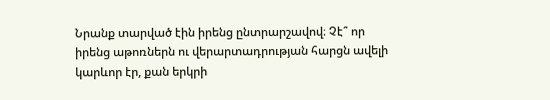Նրանք տարված էին իրենց ընտրարշավով։ Չէ՞ որ իրենց աթոռներն ու վերարտադրության հարցն ավելի կարևոր էր, քան երկրի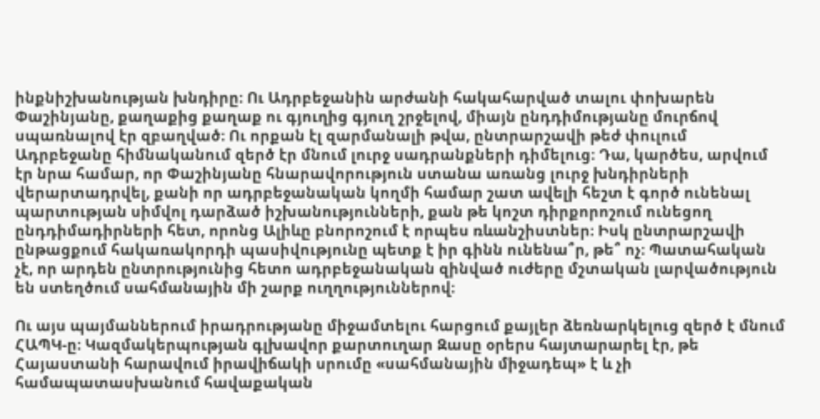ինքնիշխանության խնդիրը։ Ու Ադրբեջանին արժանի հակահարված տալու փոխարեն Փաշինյանը, քաղաքից քաղաք ու գյուղից գյուղ շրջելով, միայն ընդդիմությանը մուրճով սպառնալով էր զբաղված։ Ու որքան էլ զարմանալի թվա, ընտրարշավի թեժ փուլում Ադրբեջանը հիմնականում զերծ էր մնում լուրջ սադրանքների դիմելուց։ Դա, կարծես, արվում էր նրա համար, որ Փաշինյանը հնարավորություն ստանա առանց լուրջ խնդիրների վերարտադրվել, քանի որ ադրբեջանական կողմի համար շատ ավելի հեշտ է գործ ունենալ պարտության սիմվոլ դարձած իշխանությունների, քան թե կոշտ դիրքորոշում ունեցող ընդդիմադիրների հետ, որոնց Ալիևը բնորոշում է որպես ռևանշիստներ։ Իսկ ընտրարշավի ընթացքում հակառակորդի պասիվությունը պետք է իր գինն ունենա՞ր, թե՞ ոչ։ Պատահական չէ, որ արդեն ընտրությունից հետո ադրբեջանական զինված ուժերը մշտական լարվածություն են ստեղծում սահմանային մի շարք ուղղություններով։

Ու այս պայմաններում իրադրությանը միջամտելու հարցում քայլեր ձեռնարկելուց զերծ է մնում ՀԱՊԿ-ը։ Կազմակերպության գլխավոր քարտուղար Զասը օրերս հայտարարել էր, թե Հայաստանի հարավում իրավիճակի սրումը «սահմանային միջադեպ» է և չի համապատասխանում հավաքական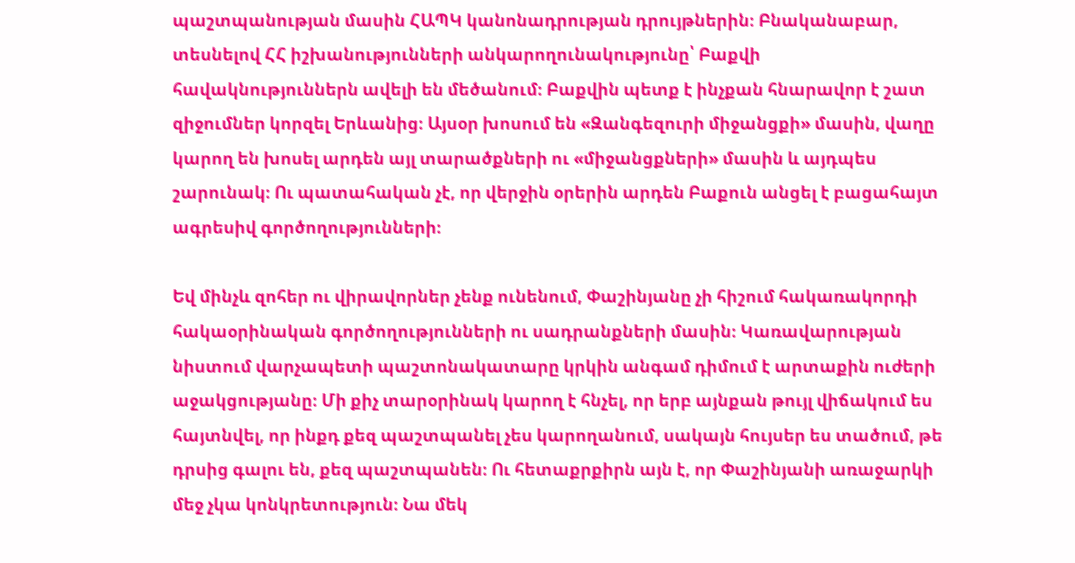պաշտպանության մասին ՀԱՊԿ կանոնադրության դրույթներին։ Բնականաբար, տեսնելով ՀՀ իշխանությունների անկարողունակությունը՝ Բաքվի հավակնություններն ավելի են մեծանում։ Բաքվին պետք է ինչքան հնարավոր է շատ զիջումներ կորզել Երևանից։ Այսօր խոսում են «Զանգեզուրի միջանցքի» մասին, վաղը կարող են խոսել արդեն այլ տարածքների ու «միջանցքների» մասին և այդպես շարունակ։ Ու պատահական չէ, որ վերջին օրերին արդեն Բաքուն անցել է բացահայտ ագրեսիվ գործողությունների։

Եվ մինչև զոհեր ու վիրավորներ չենք ունենում, Փաշինյանը չի հիշում հակառակորդի հակաօրինական գործողությունների ու սադրանքների մասին։ Կառավարության նիստում վարչապետի պաշտոնակատարը կրկին անգամ դիմում է արտաքին ուժերի աջակցությանը։ Մի քիչ տարօրինակ կարող է հնչել, որ երբ այնքան թույլ վիճակում ես հայտնվել, որ ինքդ քեզ պաշտպանել չես կարողանում, սակայն հույսեր ես տածում, թե դրսից գալու են, քեզ պաշտպանեն։ Ու հետաքրքիրն այն է, որ Փաշինյանի առաջարկի մեջ չկա կոնկրետություն։ Նա մեկ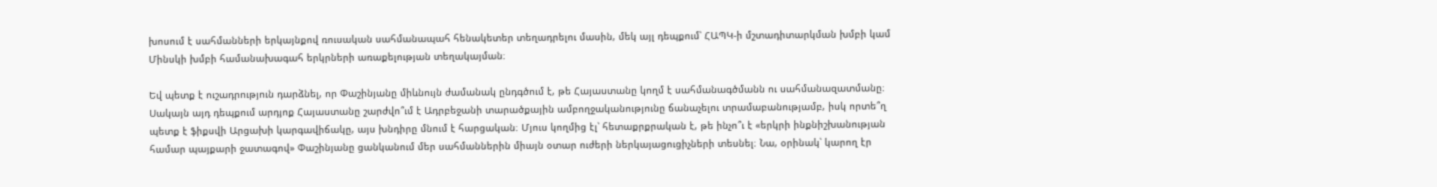խոսում է սահմանների երկայնքով ռուսական սահմանապահ հենակետեր տեղադրելու մասին, մեկ այլ դեպքում՝ ՀԱՊԿ-ի մշտադիտարկման խմբի կամ Մինսկի խմբի համանախագահ երկրների առաքելության տեղակայման։

Եվ պետք է ուշադրություն դարձնել, որ Փաշինյանը միևնույն ժամանակ ընդգծում է, թե Հայաստանը կողմ է սահմանագծմանն ու սահմանազատմանը։ Սակայն այդ դեպքում արդյոք Հայաստանը շարժվո՞ւմ է Ադրբեջանի տարածքային ամբողջականությունը ճանաչելու տրամաբանությամբ, իսկ որտե՞ղ պետք է ֆիքսվի Արցախի կարգավիճակը, այս խնդիրը մնում է հարցական։ Մյուս կողմից էլ՝ հետաքրքրական է, թե ինչո՞ւ է «երկրի ինքնիշխանության համար պայքարի ջատագով» Փաշինյանը ցանկանում մեր սահմաններին միայն օտար ուժերի ներկայացուցիչների տեսնել։ Նա, օրինակ՝ կարող էր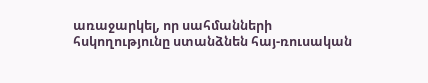առաջարկել, որ սահմանների հսկողությունը ստանձնեն հայ-ռուսական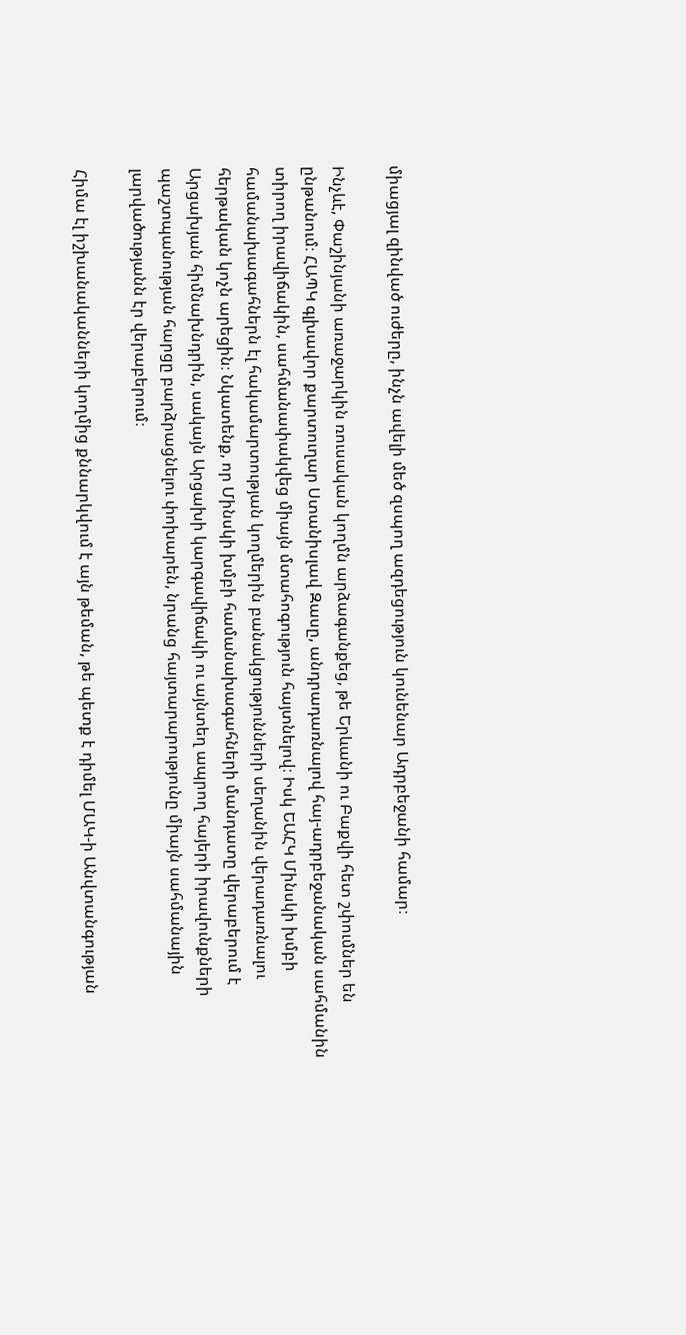միացյալ զինված ուժերը, ինչն ավելի մեծ զսպող ազդեցություն կունենար Ադրբեջանի համար։

Ինչևէ, Փաշինյանի առաջարկին ռուսական կողմն արձագանքեց, թե Երևանի ու Բաքվի հետ շփումներ են ընթանում։ ՀԱՊԿ գլխավոր քարտուղար Ստանիսլավ Զասը, անդրադառնալով հայ-ադրբեջանական սահմանին տիրող իրավիճակին, սահմանափակվեց միայն մտահոգություն հայտնելով։ Իսկ ԵԱՀԿ Մինսկի խմբի համանախագահներն էլ հակամարտության կողմերին բանակցությունների սեղանին վերադառնալու հերթական կոչն արեցին։ Նկատենք, որ Մինսկի խմբի համանախագահների մանդատը վերաբերում է Արցախյան հիմնախնդրին, սակայն Արցախի կարգավիճակի ու այնտեղ ապրող հայերի իրավունքների պաշտպանության հարցը բարձրացնելու փոխարեն, նրանց հայտարարությունը միայն սահմանային լարվածությանն էր վերաբերում։

Հիմա էլ իշխանականների կողմից քննարկվում է այն թեման, թե պետք է դիմել ՄԱԿ-ի Անվտանգության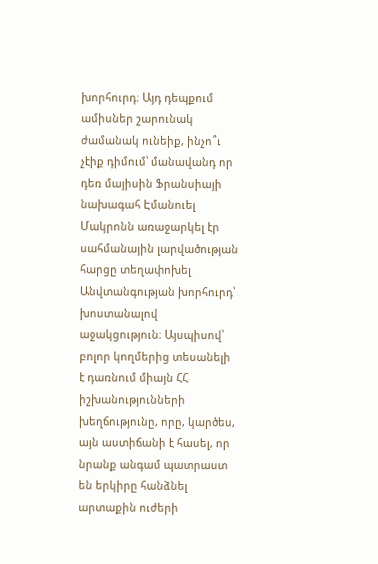խորհուրդ։ Այդ դեպքում ամիսներ շարունակ ժամանակ ունեիք, ինչո՞ւ չէիք դիմում՝ մանավանդ որ դեռ մայիսին Ֆրանսիայի նախագահ Էմանուել Մակրոնն առաջարկել էր սահմանային լարվածության հարցը տեղափոխել Անվտանգության խորհուրդ՝ խոստանալով աջակցություն։ Այսպիսով՝ բոլոր կողմերից տեսանելի է դառնում միայն ՀՀ իշխանությունների խեղճությունը, որը, կարծես, այն աստիճանի է հասել, որ նրանք անգամ պատրաստ են երկիրը հանձնել արտաքին ուժերի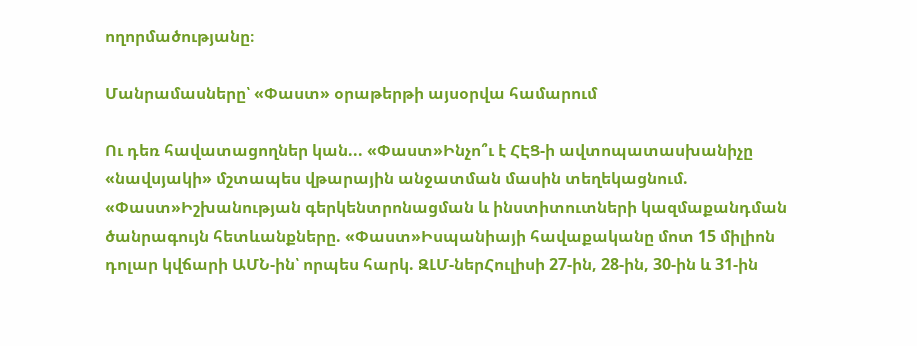ողորմածությանը։

Մանրամասները՝ «Փաստ» օրաթերթի այսօրվա համարում

Ու դեռ հավատացողներ կան... «Փաստ»Ինչո՞ւ է ՀԷՑ-ի ավտոպատասխանիչը «նավսյակի» մշտապես վթարային անջատման մասին տեղեկացնում. «Փաստ»Իշխանության գերկենտրոնացման և ինստիտուտների կազմաքանդման ծանրագույն հետևանքները. «Փաստ»Իսպանիայի հավաքականը մոտ 15 միլիոն դոլար կվճարի ԱՄՆ-ին՝ որպես հարկ. ԶԼՄ-ներՀուլիսի 27-ին, 28-ին, 30-ին և 31-ին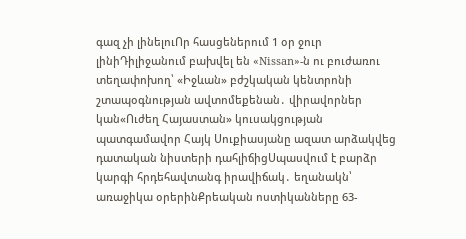գազ չի լինելուՈր հասցեներում 1 օր ջուր լինիԴիլիջանում բախվել են «Nissan»-ն ու բուժառու տեղափոխող՝ «Իջևան» բժշկական կենտրոնի շտապօգնության ավտոմեքենան․ վիրավորներ կան«Ուժեղ Հայաստան» կուսակցության պատգամավոր Հայկ Սուքիասյանը ազատ արձակվեց դատական նիստերի դահլիճիցՍպասվում է բարձր կարգի հրդեհավտանգ իրավիճակ․ եղանակն՝ առաջիկա օրերինՔրեական ոստիկանները 63-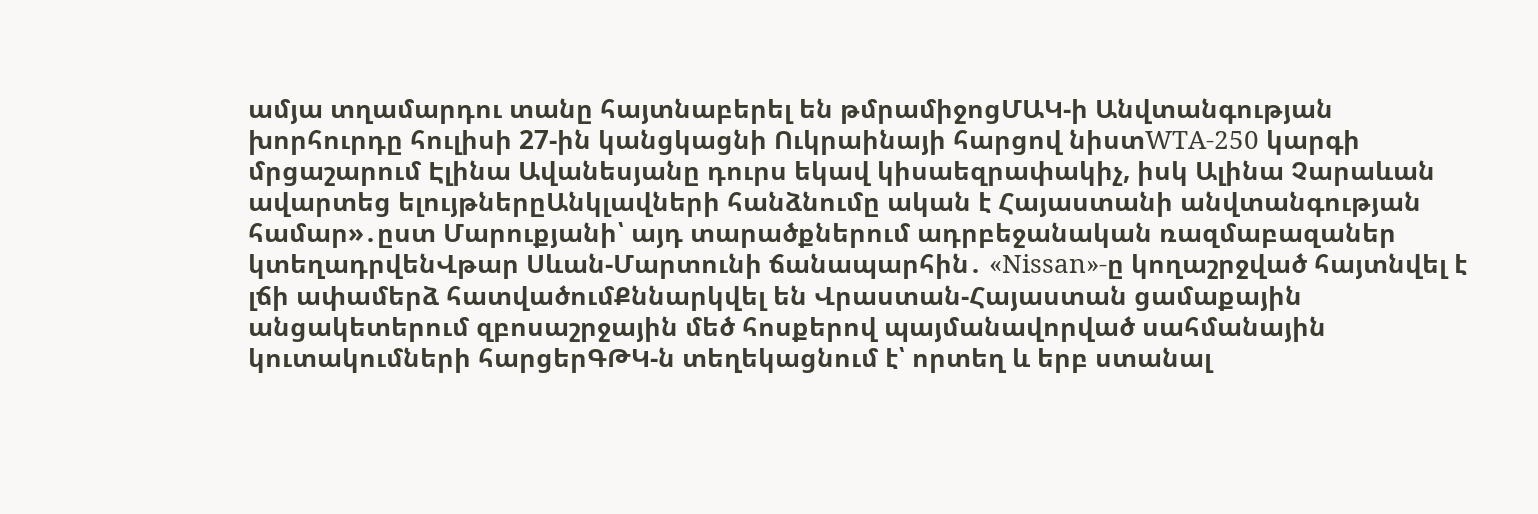ամյա տղամարդու տանը հայտնաբերել են թմրամիջոցՄԱԿ-ի Անվտանգության խորհուրդը հուլիսի 27-ին կանցկացնի Ուկրաինայի հարցով նիստWTA-250 կարգի մրցաշարում Էլինա Ավանեսյանը դուրս եկավ կիսաեզրափակիչ, իսկ Ալինա Չարաևան ավարտեց ելույթներըԱնկլավների հանձնումը ական է Հայաստանի անվտանգության համար»․ըստ Մարուքյանի՝ այդ տարածքներում ադրբեջանական ռազմաբազաներ կտեղադրվենՎթար Սևան-Մարտունի ճանապարհին․ «Nissan»-ը կողաշրջված հայտնվել է լճի ափամերձ հատվածումՔննարկվել են Վրաստան-Հայաստան ցամաքային անցակետերում զբոսաշրջային մեծ հոսքերով պայմանավորված սահմանային կուտակումների հարցերԳԹԿ-ն տեղեկացնում է՝ որտեղ և երբ ստանալ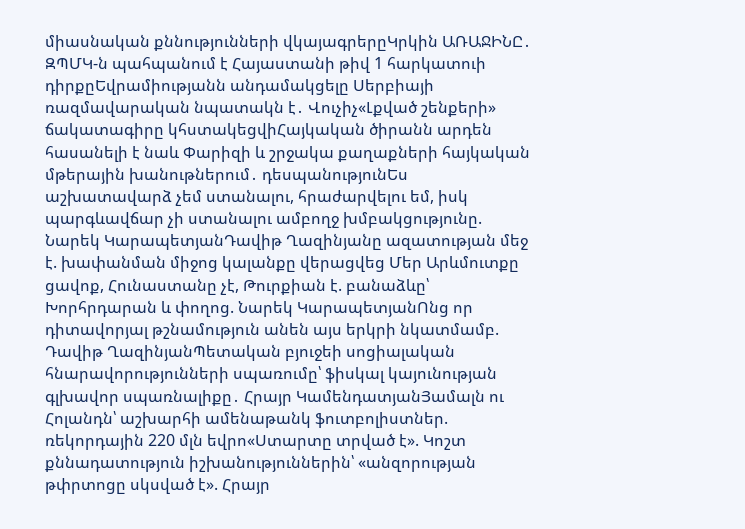միասնական քննությունների վկայագրերըԿրկին ԱՌԱՋԻՆԸ․ ԶՊՄԿ-ն պահպանում է Հայաստանի թիվ 1 հարկատուի դիրքըԵվրամիությանն անդամակցելը Սերբիայի ռազմավարական նպատակն է․ Վուչիչ«Լքված շենքերի» ճակատագիրը կհստակեցվիՀայկական ծիրանն արդեն հասանելի է նաև Փարիզի և շրջակա քաղաքների հայկական մթերային խանութներում․ դեսպանությունԵս աշխատավարձ չեմ ստանալու, հրաժարվելու եմ, իսկ պարգևավճար չի ստանալու ամբողջ խմբակցությունը. Նարեկ ԿարապետյանԴավիթ Ղազինյանը ազատության մեջ է. խափանման միջոց կալանքը վերացվեց Մեր Արևմուտքը ցավոք, Հունաստանը չէ, Թուրքիան է. բանաձևը՝ Խորհրդարան և փողոց. Նարեկ ԿարապետյանՈնց որ դիտավորյալ թշնամություն անեն այս երկրի նկատմամբ. Դավիթ ՂազինյանՊետական բյուջեի սոցիալական հնարավորությունների սպառումը՝ ֆիսկալ կայունության գլխավոր սպառնալիքը․ Հրայր ԿամենդատյանՅամալն ու Հոլանդն՝ աշխարհի ամենաթանկ ֆուտբոլիստներ. ռեկորդային 220 մլն եվրո«Ստարտը տրված է». Կոշտ քննադատություն իշխանություններին՝ «անզորության թփրտոցը սկսված է». Հրայր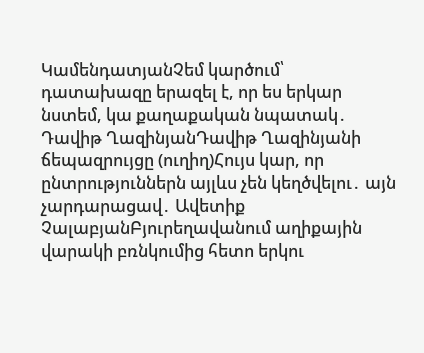ԿամենդատյանՉեմ կարծում՝ դատախազը երազել է, որ ես երկար նստեմ, կա քաղաքական նպատակ․ Դավիթ ՂազինյանԴավիթ Ղազինյանի ճեպազրույցը (ուղիղ)Հույս կար, որ ընտրություններն այլևս չեն կեղծվելու․ այն չարդարացավ․ Ավետիք ՉալաբյանԲյուրեղավանում աղիքային վարակի բռնկումից հետո երկու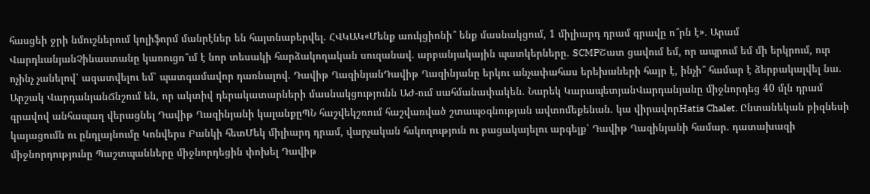հասցեի ջրի նմուշներում կոլիֆորմ մանրէներ են հայտնաբերվել. ՀՎԿԱԿ«Մենք աուկցիոնի՞ ենք մասնակցում, 1 միլիարդ դրամ գրավը ո՞րն է»․ Արամ ՎարդևանյանՉինաստանը կառուցո՞ւմ է նոր տեսակի հարձակողական սուզանավ. արբանյակային պատկերները. SCMPՇատ ցավում եմ, որ ապրում եմ մի երկրում, ուր ոչինչ չանելով՝ ազատվելու եմ՝ պատգամավոր դառնալով. Դավիթ ՂազինյանԴավիթ Ղազինյանը երկու անչափահաս երեխաների հայր է, ինչի՞ համար է ձերբակալվել նա. Արշակ ՎարդանյանՃնշում են, որ ակտիվ դերակատարների մասնակցությունն ԱԺ-ում սահմանափակեն. Նարեկ ԿարապետյանՎարդանյանը միջնորդեց 40 մլն դրամ գրավով անհապաղ վերացնել Դավիթ Ղազինյանի կալանքըՊՆ հաշվեկշռում հաշվառված շտապօգնության ավտոմեքենան. կա վիրավորHatis Chalet. Ընտանեկան բիզնեսի կայացումն ու ընդլայնումը Կոնվերս Բանկի հետՄեկ միլիարդ դրամ, վարչական հսկողություն ու բացակայելու արգելք՝ Դավիթ Ղազինյանի համար. դատախազի միջնորդությունը Պաշտպանները միջնորդեցին փոխել Դավիթ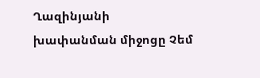Ղազինյանի խափանման միջոցը Չեմ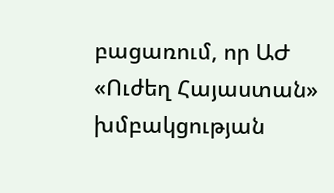բացառում, որ ԱԺ «Ուժեղ Հայաստան» խմբակցության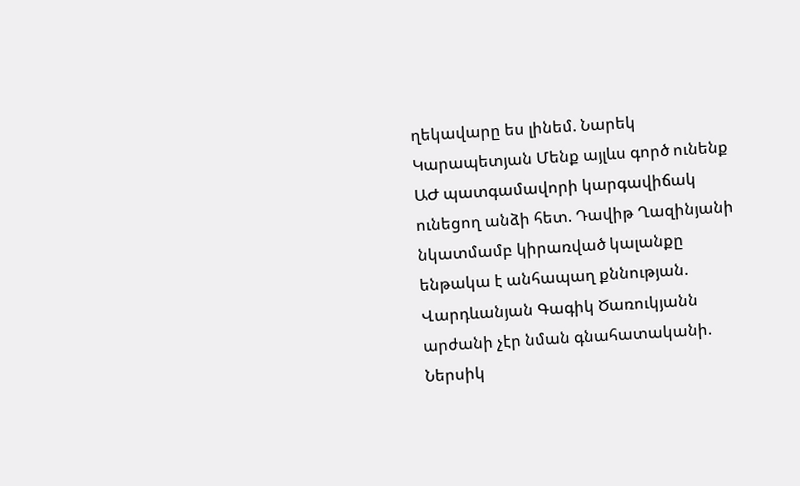ղեկավարը ես լինեմ. Նարեկ Կարապետյան Մենք այլևս գործ ունենք ԱԺ պատգամավորի կարգավիճակ ունեցող անձի հետ. Դավիթ Ղազինյանի նկատմամբ կիրառված կալանքը ենթակա է անհապաղ քննության. Վարդևանյան Գագիկ Ծառուկյանն արժանի չէր նման գնահատականի. Ներսիկ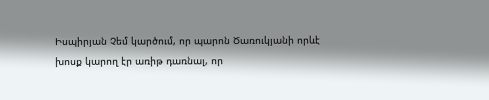Իսպիրյան Չեմ կարծում, որ պարոն Ծառուկյանի որևէ խոսք կարող էր առիթ դառնալ, որ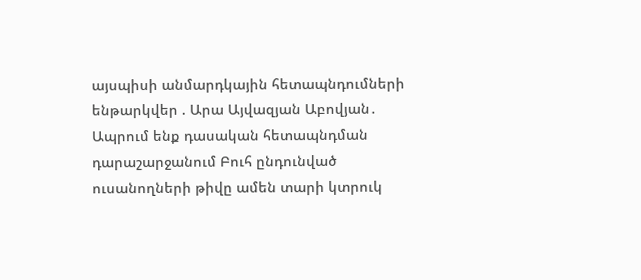այսպիսի անմարդկային հետապնդումների ենթարկվեր . Արա Այվազյան Աբովյան․ Ապրում ենք դասական հետապնդման դարաշարջանում Բուհ ընդունված ուսանողների թիվը ամեն տարի կտրուկ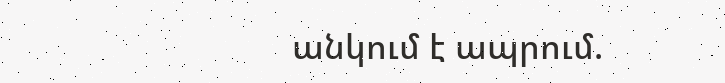անկում է ապրում.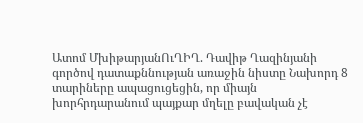Ատոմ ՄխիթարյանՈւՂԻՂ. Դավիթ Ղազինյանի գործով դատաքննության առաջին նիստը Նախորդ 8 տարիները ապացուցեցին, որ միայն խորհրդարանում պայքար մղելը բավական չէ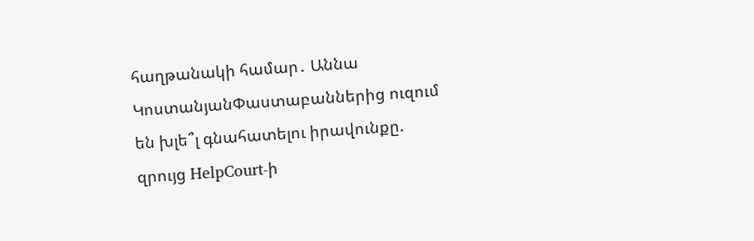հաղթանակի համար․ Աննա ԿոստանյանՓաստաբաններից ուզում են խլե՞լ գնահատելու իրավունքը. զրույց HelpCourt-ի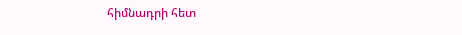հիմնադրի հետ